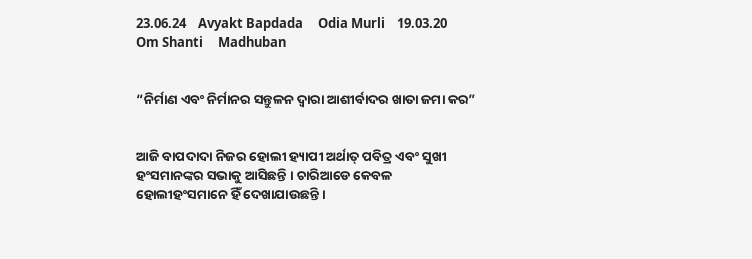23.06.24    Avyakt Bapdada     Odia Murli    19.03.20     Om Shanti     Madhuban


“ନିର୍ମାଣ ଏବଂ ନିର୍ମାନର ସନ୍ତୁଳନ ଦ୍ୱାରା ଆଶୀର୍ବାଦର ଖାତା ଜମା କର”


ଆଜି ବାପଦାଦା ନିଜର ହୋଲୀ ହ୍ୟାପୀ ଅର୍ଥାତ୍ ପବିତ୍ର ଏବଂ ସୁଖୀ ହଂସମାନଙ୍କର ସଭାକୁ ଆସିଛନ୍ତି । ଚାରିଆଡେ କେବଳ ହୋଲୀହଂସମାନେ ହିଁ ଦେଖାଯାଉଛନ୍ତି ।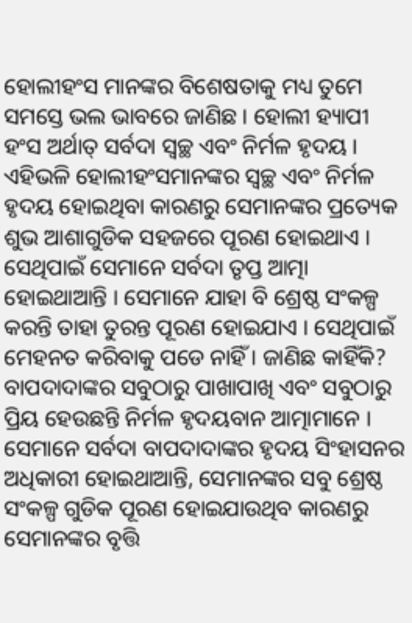ହୋଲୀହଂସ ମାନଙ୍କର ବିଶେଷତାକୁ ମଧ୍ୟ ତୁମେ ସମସ୍ତେ ଭଲ ଭାବରେ ଜାଣିଛ । ହୋଲୀ ହ୍ୟାପୀ ହଂସ ଅର୍ଥାତ୍ ସର୍ବଦା ସ୍ୱଚ୍ଛ ଏବଂ ନିର୍ମଳ ହୃଦୟ । ଏହିଭଳି ହୋଲୀହଂସମାନଙ୍କର ସ୍ୱଚ୍ଛ ଏବଂ ନିର୍ମଳ ହୃଦୟ ହୋଇଥିବା କାରଣରୁ ସେମାନଙ୍କର ପ୍ରତ୍ୟେକ ଶୁଭ ଆଶାଗୁଡିକ ସହଜରେ ପୂରଣ ହୋଇଥାଏ । ସେଥିପାଇଁ ସେମାନେ ସର୍ବଦା ତୃପ୍ତ ଆତ୍ମା ହୋଇଥାଆନ୍ତି । ସେମାନେ ଯାହା ବି ଶ୍ରେଷ୍ଠ ସଂକଳ୍ପ କରନ୍ତି ତାହା ତୁରନ୍ତ ପୂରଣ ହୋଇଯାଏ । ସେଥିପାଇଁ ମେହନତ କରିବାକୁ ପଡେ ନାହିଁ । ଜାଣିଛ କାହିଁକି? ବାପଦାଦାଙ୍କର ସବୁଠାରୁ ପାଖାପାଖି ଏବଂ ସବୁଠାରୁ ପ୍ରିୟ ହେଉଛନ୍ତି ନିର୍ମଳ ହୃଦୟବାନ ଆତ୍ମାମାନେ । ସେମାନେ ସର୍ବଦା ବାପଦାଦାଙ୍କର ହୃଦୟ ସିଂହାସନର ଅଧିକାରୀ ହୋଇଥାଆନ୍ତି, ସେମାନଙ୍କର ସବୁ ଶ୍ରେଷ୍ଠ ସଂକଳ୍ପ ଗୁଡିକ ପୂରଣ ହୋଇଯାଉଥିବ କାରଣରୁ ସେମାନଙ୍କର ବୃତ୍ତି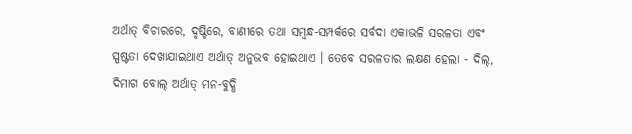ଅର୍ଥାତ୍ ବିଚାରରେ, ଦୃଷ୍ଟିରେ, ବାଣୀରେ ତଥା ସମ୍ବନ୍ଧ-ସମ୍ପର୍କରେ ସର୍ବଦା ଏକାଭଳି ସରଳତା ଏବଂ ସ୍ପଷ୍ଟତା ଦେଖାଯାଇଥାଏ ଅର୍ଥାତ୍ ଅନୁଭବ ହୋଇଥାଏ । ତେବେ ସରଳତାର ଲକ୍ଷଣ ହେଲା - ଦିଲ୍‌, ଦିମାଗ ବୋଲ୍ ଅର୍ଥାତ୍ ମନ-ବୁଦ୍ଧି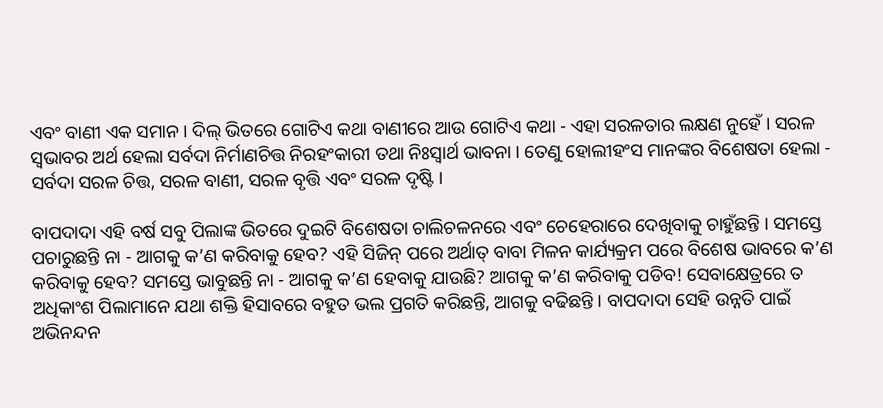ଏବଂ ବାଣୀ ଏକ ସମାନ । ଦିଲ୍ ଭିତରେ ଗୋଟିଏ କଥା ବାଣୀରେ ଆଉ ଗୋଟିଏ କଥା - ଏହା ସରଳତାର ଲକ୍ଷଣ ନୁହେଁ । ସରଳ ସ୍ୱଭାବର ଅର୍ଥ ହେଲା ସର୍ବଦା ନିର୍ମାଣଚିତ୍ତ ନିରହଂକାରୀ ତଥା ନିଃସ୍ୱାର୍ଥ ଭାବନା । ତେଣୁ ହୋଲୀହଂସ ମାନଙ୍କର ବିଶେଷତା ହେଲା - ସର୍ବଦା ସରଳ ଚିତ୍ତ, ସରଳ ବାଣୀ, ସରଳ ବୃତ୍ତି ଏବଂ ସରଳ ଦୃଷ୍ଟି ।

ବାପଦାଦା ଏହି ବର୍ଷ ସବୁ ପିଲାଙ୍କ ଭିତରେ ଦୁଇଟି ବିଶେଷତା ଚାଲିଚଳନରେ ଏବଂ ଚେହେରାରେ ଦେଖିବାକୁ ଚାହୁଁଛନ୍ତି । ସମସ୍ତେ ପଚାରୁଛନ୍ତି ନା - ଆଗକୁ କ’ଣ କରିବାକୁ ହେବ? ଏହି ସିଜିନ୍ ପରେ ଅର୍ଥାତ୍ ବାବା ମିଳନ କାର୍ଯ୍ୟକ୍ରମ ପରେ ବିଶେଷ ଭାବରେ କ’ଣ କରିବାକୁ ହେବ? ସମସ୍ତେ ଭାବୁଛନ୍ତି ନା - ଆଗକୁ କ’ଣ ହେବାକୁ ଯାଉଛି? ଆଗକୁ କ’ଣ କରିବାକୁ ପଡିବ! ସେବାକ୍ଷେତ୍ରରେ ତ ଅଧିକାଂଶ ପିଲାମାନେ ଯଥା ଶକ୍ତି ହିସାବରେ ବହୁତ ଭଲ ପ୍ରଗତି କରିଛନ୍ତି, ଆଗକୁ ବଢିଛନ୍ତି । ବାପଦାଦା ସେହି ଉନ୍ନତି ପାଇଁ ଅଭିନନ୍ଦନ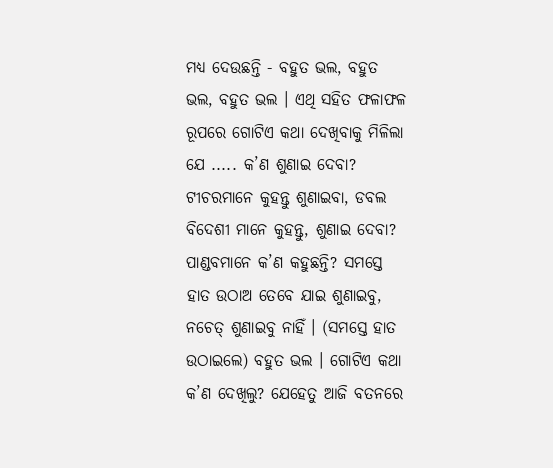ମଧ୍ୟ ଦେଉଛନ୍ତି - ବହୁତ ଭଲ, ବହୁତ ଭଲ, ବହୁତ ଭଲ । ଏଥି ସହିତ ଫଳାଫଳ ରୂପରେ ଗୋଟିଏ କଥା ଦେଖିବାକୁ ମିଳିଲା ଯେ ..... କ’ଣ ଶୁଣାଇ ଦେବା? ଟୀଚରମାନେ କୁହନ୍ତୁ ଶୁଣାଇବା, ଡବଲ ବିଦେଶୀ ମାନେ କୁହନ୍ତୁ, ଶୁଣାଇ ଦେବା? ପାଣ୍ଡବମାନେ କ’ଣ କହୁଛନ୍ତି? ସମସ୍ତେ ହାତ ଉଠାଅ ତେବେ ଯାଇ ଶୁଣାଇବୁ, ନଚେତ୍ ଶୁଣାଇବୁ ନାହିଁ । (ସମସ୍ତେ ହାତ ଉଠାଇଲେ) ବହୁତ ଭଲ । ଗୋଟିଏ କଥା କ’ଣ ଦେଖିଲୁ? ଯେହେତୁ ଆଜି ବତନରେ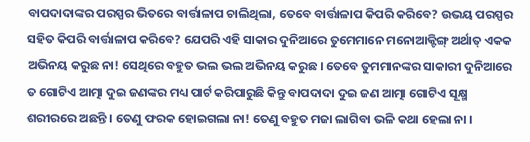ବାପଦାଦାଙ୍କର ପରସ୍ପର ଭିତରେ ବାର୍ତ୍ତାଳାପ ଚାଲିଥିଲା, ତେବେ ବାର୍ତ୍ତାଳାପ କିପରି କରିବେ? ଉଭୟ ପରସ୍ପର ସହିତ କିପରି ବାର୍ତ୍ତାଳାପ କରିବେ? ଯେପରି ଏହି ସାକାର ଦୁନିଆରେ ତୁମେମାନେ ମନୋଆକ୍ଟିଙ୍ଗ୍ ଅର୍ଥାତ୍ ଏକକ ଅଭିନୟ କରୁଛ ନା! ସେଥିରେ ବହୁତ ଭଲ ଭଲ ଅଭିନୟ କରୁଛ । ତେବେ ତୁମମାନଙ୍କର ସାକାରୀ ଦୁନିଆରେ ତ ଗୋଟିଏ ଆତ୍ମା ଦୁଇ ଜଣଙ୍କର ମଧ୍ୟ ପାର୍ଟ କରିପାରୁଛି କିନ୍ତୁ ବାପଦାଦା ଦୁଇ ଜଣ ଆତ୍ମା ଗୋଟିଏ ସୂକ୍ଷ୍ମ ଶରୀରରେ ଅଛନ୍ତି । ତେଣୁ ଫରକ ହୋଇଗଲା ନା! ତେଣୁ ବହୁତ ମଜା ଲାଗିବା ଭଳି କଥା ହେଲା ନା ।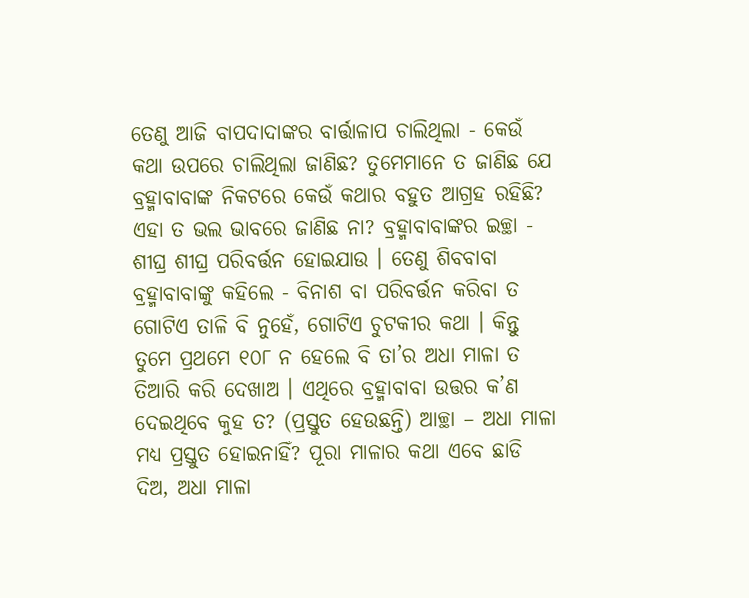ତେଣୁ ଆଜି ବାପଦାଦାଙ୍କର ବାର୍ତ୍ତାଳାପ ଚାଲିଥିଲା - କେଉଁ କଥା ଉପରେ ଚାଲିଥିଲା ଜାଣିଛ? ତୁମେମାନେ ତ ଜାଣିଛ ଯେ ବ୍ରହ୍ମାବାବାଙ୍କ ନିକଟରେ କେଉଁ କଥାର ବହୁତ ଆଗ୍ରହ ରହିଛି? ଏହା ତ ଭଲ ଭାବରେ ଜାଣିଛ ନା? ବ୍ରହ୍ମାବାବାଙ୍କର ଇଚ୍ଛା - ଶୀଘ୍ର ଶୀଘ୍ର ପରିବର୍ତ୍ତନ ହୋଇଯାଉ । ତେଣୁ ଶିବବାବା ବ୍ରହ୍ମାବାବାଙ୍କୁ କହିଲେ - ବିନାଶ ବା ପରିବର୍ତ୍ତନ କରିବା ତ ଗୋଟିଏ ତାଳି ବି ନୁହେଁ, ଗୋଟିଏ ଚୁଟକୀର କଥା । କିନ୍ତୁ ତୁମେ ପ୍ରଥମେ ୧୦୮ ନ ହେଲେ ବି ତା’ର ଅଧା ମାଳା ତ ତିଆରି କରି ଦେଖାଅ । ଏଥିରେ ବ୍ରହ୍ମାବାବା ଉତ୍ତର କ’ଣ ଦେଇଥିବେ କୁହ ତ? (ପ୍ରସ୍ତୁତ ହେଉଛନ୍ତି) ଆଚ୍ଛା – ଅଧା ମାଳା ମଧ୍ୟ ପ୍ରସ୍ତୁତ ହୋଇନାହିଁ? ପୂରା ମାଳାର କଥା ଏବେ ଛାଡି ଦିଅ, ଅଧା ମାଳା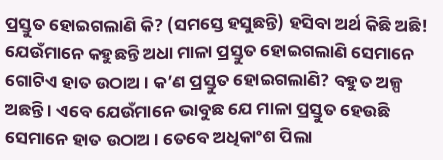ପ୍ରସ୍ତୁତ ହୋଇଗଲାଣି କି? (ସମସ୍ତେ ହସୁଛନ୍ତି) ହସିବା ଅର୍ଥ କିଛି ଅଛି! ଯେଉଁମାନେ କହୁଛନ୍ତି ଅଧା ମାଳା ପ୍ରସ୍ତୁତ ହୋଇଗଲାଣି ସେମାନେ ଗୋଟିଏ ହାତ ଉଠାଅ । କ’ଣ ପ୍ରସ୍ତୁତ ହୋଇଗଲାଣି? ବହୁତ ଅଳ୍ପ ଅଛନ୍ତି । ଏବେ ଯେଉଁମାନେ ଭାବୁଛ ଯେ ମାଳା ପ୍ରସ୍ତୁତ ହେଉଛି ସେମାନେ ହାତ ଉଠାଅ । ତେବେ ଅଧିକାଂଶ ପିଲା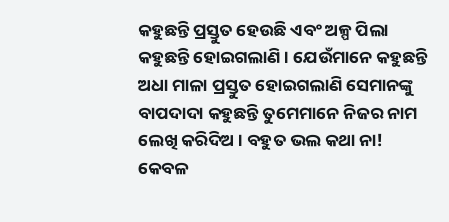କହୁଛନ୍ତି ପ୍ରସ୍ତୁତ ହେଉଛି ଏବଂ ଅଳ୍ପ ପିଲା କହୁଛନ୍ତି ହୋଇଗଲାଣି । ଯେଉଁମାନେ କହୁଛନ୍ତି ଅଧା ମାଳା ପ୍ରସ୍ତୁତ ହୋଇଗଲାଣି ସେମାନଙ୍କୁ ବାପଦାଦା କହୁଛନ୍ତି ତୁମେମାନେ ନିଜର ନାମ ଲେଖି କରିଦିଅ । ବହୁତ ଭଲ କଥା ନା! କେବଳ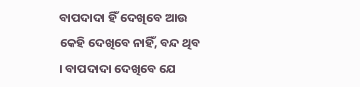ବାପଦାଦା ହିଁ ଦେଖିବେ ଆଉ କେହି ଦେଖିବେ ନାହିଁ, ବନ୍ଦ ଥିବ । ବାପଦାଦା ଦେଖିବେ ଯେ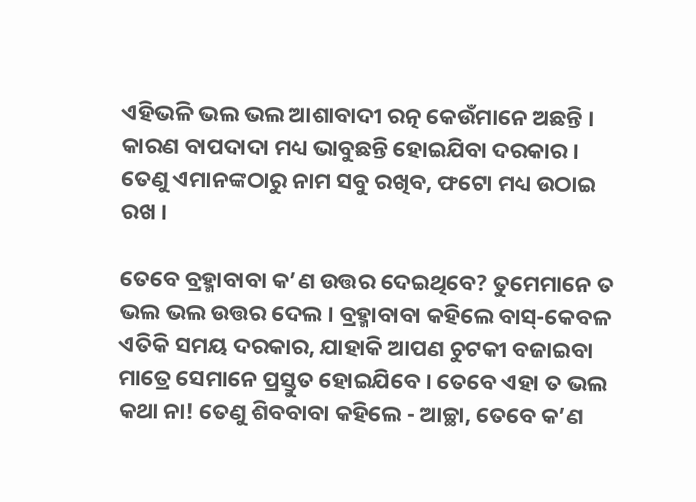ଏହିଭଳି ଭଲ ଭଲ ଆଶାବାଦୀ ରତ୍ନ କେଉଁମାନେ ଅଛନ୍ତି । କାରଣ ବାପଦାଦା ମଧ୍ୟ ଭାବୁଛନ୍ତି ହୋଇଯିବା ଦରକାର । ତେଣୁ ଏମାନଙ୍କଠାରୁ ନାମ ସବୁ ରଖିବ, ଫଟୋ ମଧ୍ୟ ଉଠାଇ ରଖ ।

ତେବେ ବ୍ରହ୍ମାବାବା କ’ଣ ଉତ୍ତର ଦେଇଥିବେ? ତୁମେମାନେ ତ ଭଲ ଭଲ ଉତ୍ତର ଦେଲ । ବ୍ରହ୍ମାବାବା କହିଲେ ବାସ୍‌-କେବଳ ଏତିକି ସମୟ ଦରକାର, ଯାହାକି ଆପଣ ଚୁଟକୀ ବଜାଇବା ମାତ୍ରେ ସେମାନେ ପ୍ରସ୍ତୁତ ହୋଇଯିବେ । ତେବେ ଏହା ତ ଭଲ କଥା ନା! ତେଣୁ ଶିବବାବା କହିଲେ - ଆଚ୍ଛା, ତେବେ କ’ଣ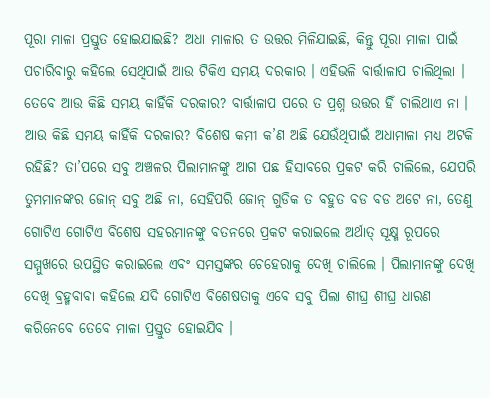ପୂରା ମାଳା ପ୍ରସ୍ତୁତ ହୋଇଯାଇଛି? ଅଧା ମାଳାର ତ ଉତ୍ତର ମିଳିଯାଇଛି, କିନ୍ତୁ ପୂରା ମାଳା ପାଇଁ ପଚାରିବାରୁ କହିଲେ ସେଥିପାଇଁ ଆଉ ଟିକିଏ ସମୟ ଦରକାର । ଏହିଭଳି ବାର୍ତ୍ତାଳାପ ଚାଲିଥିଲା । ତେବେ ଆଉ କିଛି ସମୟ କାହିଁକି ଦରକାର? ବାର୍ତ୍ତାଳାପ ପରେ ତ ପ୍ରଶ୍ନ ଉତ୍ତର ହିଁ ଚାଲିଥାଏ ନା । ଆଉ କିଛି ସମୟ କାହିଁକି ଦରକାର? ବିଶେଷ କମୀ କ’ଣ ଅଛି ଯେଉଁଥିପାଇଁ ଅଧାମାଳା ମଧ୍ୟ ଅଟକି ରହିଛି? ତା’ପରେ ସବୁ ଅଞ୍ଚଳର ପିଲାମାନଙ୍କୁ ଆଗ ପଛ ହିସାବରେ ପ୍ରକଟ କରି ଚାଲିଲେ, ଯେପରି ତୁମମାନଙ୍କର ଜୋନ୍ ସବୁ ଅଛି ନା, ସେହିପରି ଜୋନ୍ ଗୁଡିକ ତ ବହୁତ ବଡ ବଡ ଅଟେ ନା, ତେଣୁ ଗୋଟିଏ ଗୋଟିଏ ବିଶେଷ ସହରମାନଙ୍କୁ ବତନରେ ପ୍ରକଟ କରାଇଲେ ଅର୍ଥାତ୍ ସୂକ୍ଷ୍ମ ରୂପରେ ସମ୍ମୁଖରେ ଉପସ୍ଥିତ କରାଇଲେ ଏବଂ ସମସ୍ତଙ୍କର ଚେହେରାକୁ ଦେଖି ଚାଲିଲେ । ପିଲାମାନଙ୍କୁ ଦେଖି ଦେଖି ବ୍ରହ୍ମବାବା କହିଲେ ଯଦି ଗୋଟିଏ ବିଶେଷତାକୁ ଏବେ ସବୁ ପିଲା ଶୀଘ୍ର ଶୀଘ୍ର ଧାରଣ କରିନେବେ ତେବେ ମାଳା ପ୍ରସ୍ତୁତ ହୋଇଯିବ ।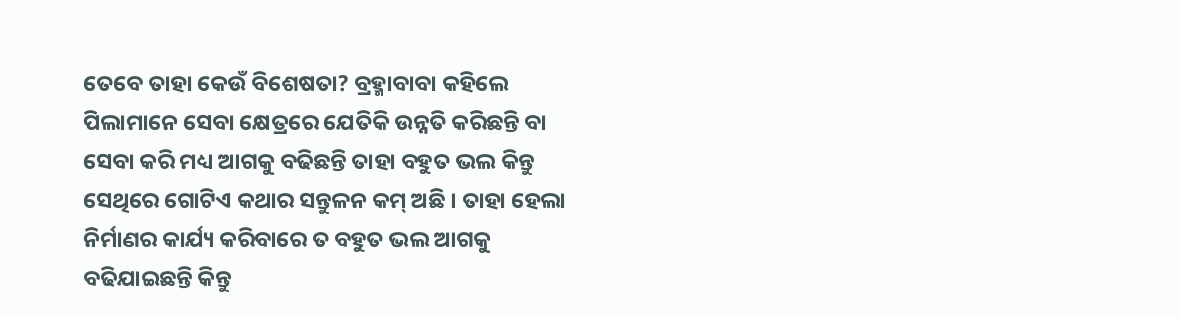ତେବେ ତାହା କେଉଁ ବିଶେଷତା? ବ୍ରହ୍ମାବାବା କହିଲେ ପିଲାମାନେ ସେବା କ୍ଷେତ୍ରରେ ଯେତିକି ଉନ୍ନତି କରିଛନ୍ତି ବା ସେବା କରି ମଧ୍ୟ ଆଗକୁ ବଢିଛନ୍ତି ତାହା ବହୁତ ଭଲ କିନ୍ତୁ ସେଥିରେ ଗୋଟିଏ କଥାର ସନ୍ତୁଳନ କମ୍ ଅଛି । ତାହା ହେଲା ନିର୍ମାଣର କାର୍ଯ୍ୟ କରିବାରେ ତ ବହୁତ ଭଲ ଆଗକୁ ବଢିଯାଇଛନ୍ତି କିନ୍ତୁ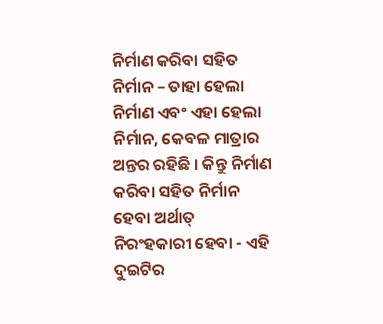ନିର୍ମାଣ କରିବା ସହିତ ନିର୍ମାନ – ତାହା ହେଲା ନିର୍ମାଣ ଏବଂ ଏହା ହେଲା ନିର୍ମାନ, କେବଳ ମାତ୍ରାର ଅନ୍ତର ରହିଛି । କିନ୍ତୁ ନିର୍ମାଣ କରିବା ସହିତ ନିର୍ମାନ ହେବା ଅର୍ଥାତ୍ ନିରଂହକାରୀ ହେବା - ଏହି ଦୁଇଟିର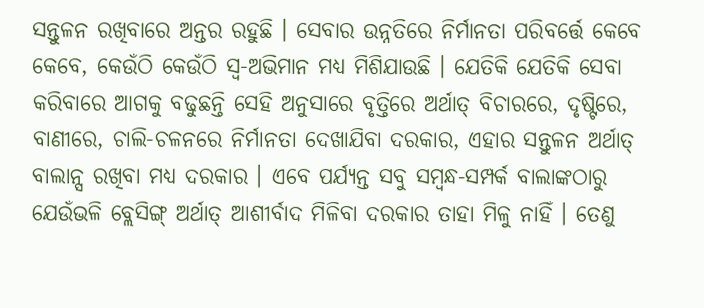ସନ୍ତୁଳନ ରଖିବାରେ ଅନ୍ତର ରହୁଛି । ସେବାର ଉନ୍ନତିରେ ନିର୍ମାନତା ପରିବର୍ତ୍ତେ କେବେ କେବେ, କେଉଁଠି କେଉଁଠି ସ୍ୱ-ଅଭିମାନ ମଧ୍ୟ ମିଶିଯାଉଛି । ଯେତିକି ଯେତିକି ସେବା କରିବାରେ ଆଗକୁ ବଢୁଛନ୍ତି ସେହି ଅନୁସାରେ ବୃତ୍ତିରେ ଅର୍ଥାତ୍ ବିଚାରରେ, ଦୃଷ୍ଟିରେ, ବାଣୀରେ, ଚାଲି-ଚଳନରେ ନିର୍ମାନତା ଦେଖାଯିବା ଦରକାର, ଏହାର ସନ୍ତୁଳନ ଅର୍ଥାତ୍ ବାଲାନ୍ସ ରଖିବା ମଧ୍ୟ ଦରକାର । ଏବେ ପର୍ଯ୍ୟନ୍ତ ସବୁ ସମ୍ବନ୍ଧ-ସମ୍ପର୍କ ବାଲାଙ୍କଠାରୁ ଯେଉଁଭଳି ବ୍ଲେସିଙ୍ଗ୍ ଅର୍ଥାତ୍ ଆଶୀର୍ବାଦ ମିଳିବା ଦରକାର ତାହା ମିଳୁ ନାହିଁ । ତେଣୁ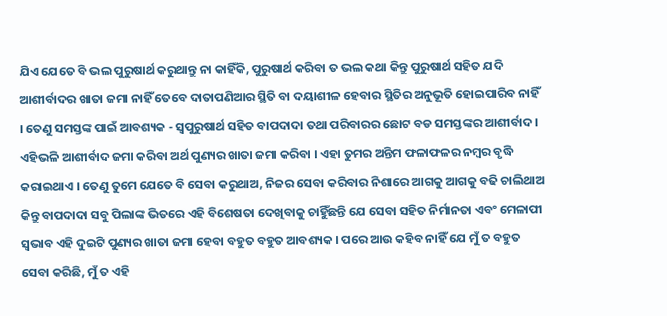ଯିଏ ଯେତେ ବି ଭଲ ପୁରୁଷାର୍ଥ କରୁଥାନ୍ତୁ ନା କାହିଁକି, ପୁରୁଷାର୍ଥ କରିବା ତ ଭଲ କଥା କିନ୍ତୁ ପୁରୁଷାର୍ଥ ସହିତ ଯଦି ଆଶୀର୍ବାଦର ଖାତା ଜମା ନାହିଁ ତେବେ ଦାତାପଣିଆର ସ୍ଥିତି ବା ଦୟାଶୀଳ ହେବାର ସ୍ଥିତିର ଅନୁଭୂତି ହୋଇପାରିବ ନାହିଁ । ତେଣୁ ସମସ୍ତଙ୍କ ପାଇଁ ଆବଶ୍ୟକ - ସ୍ୱପୁରୁଷାର୍ଥ ସହିତ ବାପଦାଦା ତଥା ପରିବାରର ଛୋଟ ବଡ ସମସ୍ତଙ୍କର ଆଶୀର୍ବାଦ । ଏହିଭଳି ଆଶୀର୍ବାଦ ଜମା କରିବା ଅର୍ଥ ପୁଣ୍ୟର ଖାତା ଜମା କରିବା । ଏହା ତୁମର ଅନ୍ତିମ ଫଳାଫଳର ନମ୍ବର ବୃଦ୍ଧି କରାଇଥାଏ । ତେଣୁ ତୁମେ ଯେତେ ବି ସେବା କରୁଥାଅ, ନିଜର ସେବା କରିବାର ନିଶାରେ ଆଗକୁ ଆଗକୁ ବଢି ଚାଲିଥାଅ କିନ୍ତୁ ବାପଦାଦା ସବୁ ପିଲାଙ୍କ ଭିତରେ ଏହି ବିଶେଷତା ଦେଖିବାକୁ ଚାହିୁଁଛନ୍ତି ଯେ ସେବା ସହିତ ନିର୍ମାନତା ଏବଂ ମେଳାପୀ ସ୍ୱଭାବ ଏହି ଦୁଇଟି ପୁଣ୍ୟର ଖାତା ଜମା ହେବା ବହୁତ ବହୁତ ଆବଶ୍ୟକ । ପରେ ଆଉ କହିବ ନାହିଁ ଯେ ମୁଁ ତ ବହୁତ ସେବା କରିଛି, ମୁଁ ତ ଏହି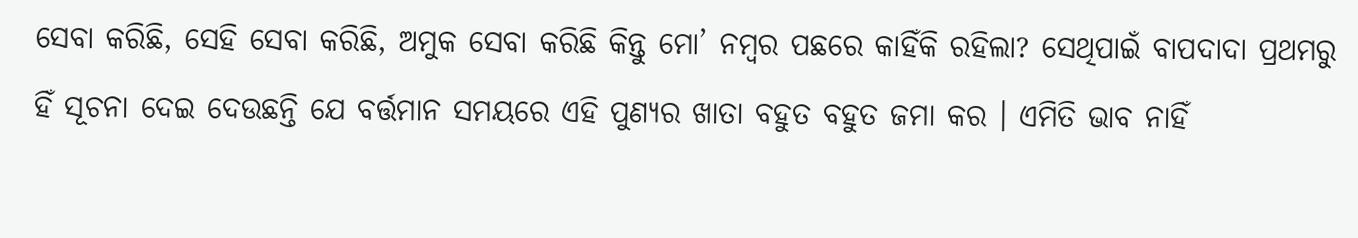ସେବା କରିଛି, ସେହି ସେବା କରିଛି, ଅମୁକ ସେବା କରିଛି କିନ୍ତୁ ମୋ’ ନମ୍ବର ପଛରେ କାହିଁକି ରହିଲା? ସେଥିପାଇଁ ବାପଦାଦା ପ୍ରଥମରୁ ହିଁ ସୂଚନା ଦେଇ ଦେଉଛନ୍ତି ଯେ ବର୍ତ୍ତମାନ ସମୟରେ ଏହି ପୁଣ୍ୟର ଖାତା ବହୁତ ବହୁତ ଜମା କର । ଏମିତି ଭାବ ନାହିଁ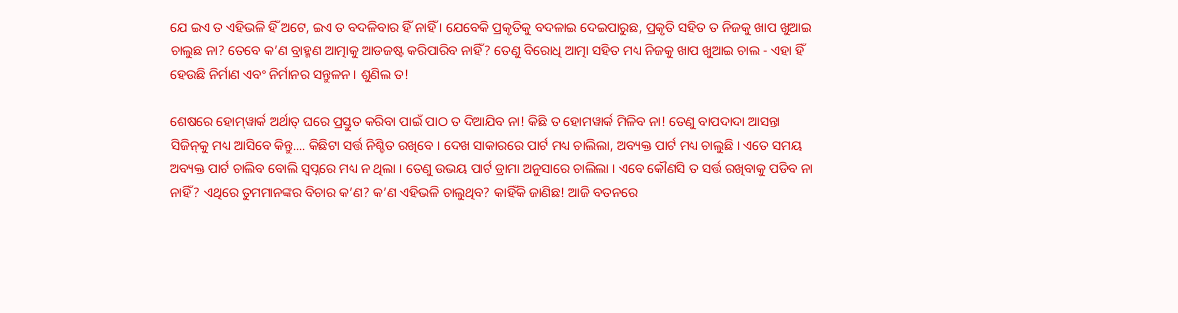ଯେ ଇଏ ତ ଏହିଭଳି ହିଁ ଅଟେ, ଇଏ ତ ବଦଳିବାର ହିଁ ନାହିଁ । ଯେବେକି ପ୍ରକୃତିକୁ ବଦଳାଇ ଦେଇପାରୁଛ, ପ୍ରକୃତି ସହିତ ତ ନିଜକୁ ଖାପ ଖୁଆଇ ଚାଲୁଛ ନା? ତେବେ କ’ଣ ବ୍ରାହ୍ମଣ ଆତ୍ମାକୁ ଆଡଜଷ୍ଟ କରିପାରିବ ନାହିଁ? ତେଣୁ ବିରୋଧି ଆତ୍ମା ସହିତ ମଧ୍ୟ ନିଜକୁ ଖାପ ଖୁଆଇ ଚାଲ - ଏହା ହିଁ ହେଉଛି ନିର୍ମାଣ ଏବଂ ନିର୍ମାନର ସନ୍ତୁଳନ । ଶୁଣିଲ ତ!

ଶେଷରେ ହୋମ୍‌ୱାର୍କ ଅର୍ଥାତ୍ ଘରେ ପ୍ରସ୍ତୁତ କରିବା ପାଇଁ ପାଠ ତ ଦିଆଯିବ ନା! କିଛି ତ ହୋମୱାର୍କ ମିଳିବ ନା! ତେଣୁ ବାପଦାଦା ଆସନ୍ତା ସିଜିନ୍‌କୁ ମଧ୍ୟ ଆସିବେ କିନ୍ତୁ.... କିଛିଟା ସର୍ତ୍ତ ନିଶ୍ଚିତ ରଖିବେ । ଦେଖ ସାକାରରେ ପାର୍ଟ ମଧ୍ୟ ଚାଲିଲା, ଅବ୍ୟକ୍ତ ପାର୍ଟ ମଧ୍ୟ ଚାଲୁଛି । ଏତେ ସମୟ ଅବ୍ୟକ୍ତ ପାର୍ଟ ଚାଲିବ ବୋଲି ସ୍ୱପ୍ନରେ ମଧ୍ୟ ନ ଥିଲା । ତେଣୁ ଉଭୟ ପାର୍ଟ ଡ୍ରାମା ଅନୁସାରେ ଚାଲିଲା । ଏବେ କୌଣସି ତ ସର୍ତ୍ତ ରଖିବାକୁ ପଡିବ ନା ନାହିଁ? ଏଥିରେ ତୁମମାନଙ୍କର ବିଚାର କ’ଣ? କ’ଣ ଏହିଭଳି ଚାଲୁଥିବ? କାହିଁକି ଜାଣିଛ! ଆଜି ବତନରେ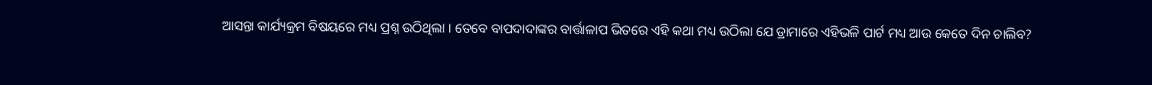ଆସନ୍ତା କାର୍ଯ୍ୟକ୍ରମ ବିଷୟରେ ମଧ୍ୟ ପ୍ରଶ୍ନ ଉଠିଥିଲା । ତେବେ ବାପଦାଦାଙ୍କର ବାର୍ତ୍ତାଳାପ ଭିତରେ ଏହି କଥା ମଧ୍ୟ ଉଠିଲା ଯେ ଡ୍ରାମାରେ ଏହିଭଳି ପାର୍ଟ ମଧ୍ୟ ଆଉ କେତେ ଦିନ ଚାଲିବ?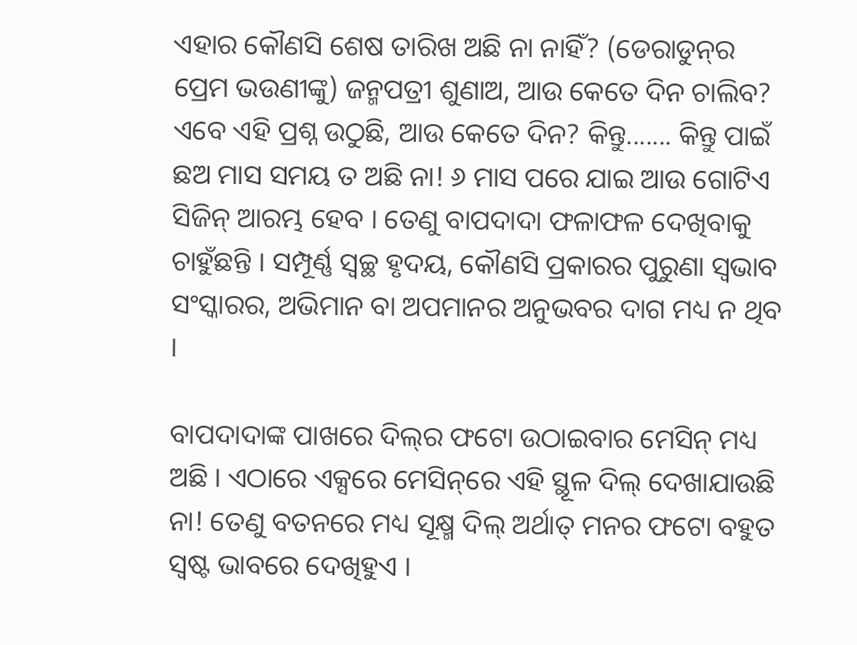ଏହାର କୌଣସି ଶେଷ ତାରିଖ ଅଛି ନା ନାହିଁ? (ଡେରାଡୁନ୍‌ର ପ୍ରେମ ଭଉଣୀଙ୍କୁ) ଜନ୍ମପତ୍ରୀ ଶୁଣାଅ, ଆଉ କେତେ ଦିନ ଚାଲିବ? ଏବେ ଏହି ପ୍ରଶ୍ନ ଉଠୁଛି, ଆଉ କେତେ ଦିନ? କିନ୍ତୁ....... କିନ୍ତୁ ପାଇଁ ଛଅ ମାସ ସମୟ ତ ଅଛି ନା! ୬ ମାସ ପରେ ଯାଇ ଆଉ ଗୋଟିଏ ସିଜିନ୍ ଆରମ୍ଭ ହେବ । ତେଣୁ ବାପଦାଦା ଫଳାଫଳ ଦେଖିବାକୁ ଚାହୁଁଛନ୍ତି । ସମ୍ପୂର୍ଣ୍ଣ ସ୍ୱଚ୍ଛ ହୃଦୟ, କୌଣସି ପ୍ରକାରର ପୁରୁଣା ସ୍ୱଭାବ ସଂସ୍କାରର, ଅଭିମାନ ବା ଅପମାନର ଅନୁଭବର ଦାଗ ମଧ୍ୟ ନ ଥିବ ।

ବାପଦାଦାଙ୍କ ପାଖରେ ଦିଲ୍‌ର ଫଟୋ ଉଠାଇବାର ମେସିନ୍ ମଧ୍ୟ ଅଛି । ଏଠାରେ ଏକ୍ସରେ ମେସିନ୍‌ରେ ଏହି ସ୍ଥୂଳ ଦିଲ୍ ଦେଖାଯାଉଛି ନା! ତେଣୁ ବତନରେ ମଧ୍ୟ ସୂକ୍ଷ୍ମ ଦିଲ୍ ଅର୍ଥାତ୍ ମନର ଫଟୋ ବହୁତ ସ୍ୱଷ୍ଟ ଭାବରେ ଦେଖିହୁଏ ।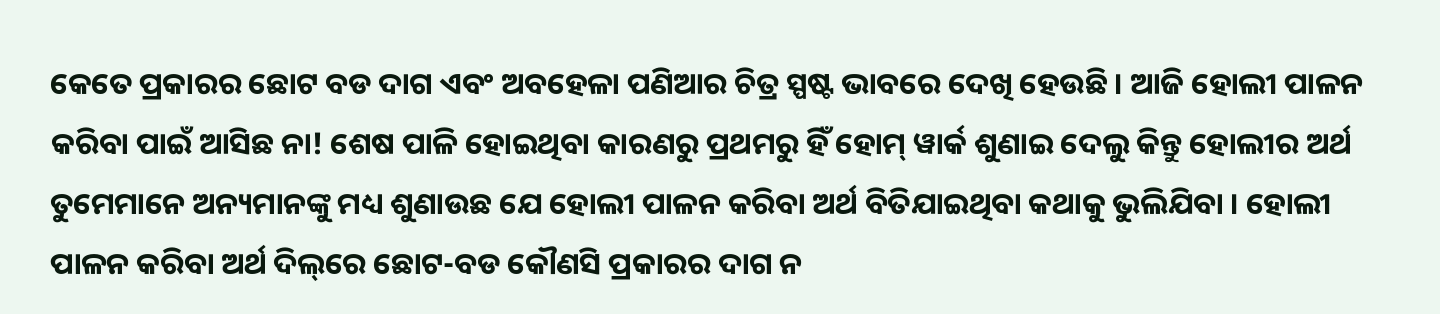କେତେ ପ୍ରକାରର ଛୋଟ ବଡ ଦାଗ ଏବଂ ଅବହେଳା ପଣିଆର ଚିତ୍ର ସ୍ପଷ୍ଟ ଭାବରେ ଦେଖି ହେଉଛି । ଆଜି ହୋଲୀ ପାଳନ କରିବା ପାଇଁ ଆସିଛ ନା! ଶେଷ ପାଳି ହୋଇଥିବା କାରଣରୁ ପ୍ରଥମରୁ ହିଁ ହୋମ୍ ୱାର୍କ ଶୁଣାଇ ଦେଲୁ କିନ୍ତୁ ହୋଲୀର ଅର୍ଥ ତୁମେମାନେ ଅନ୍ୟମାନଙ୍କୁ ମଧ୍ୟ ଶୁଣାଉଛ ଯେ ହୋଲୀ ପାଳନ କରିବା ଅର୍ଥ ବିତିଯାଇଥିବା କଥାକୁ ଭୁଲିଯିବା । ହୋଲୀ ପାଳନ କରିବା ଅର୍ଥ ଦିଲ୍‌ରେ ଛୋଟ-ବଡ କୌଣସି ପ୍ରକାରର ଦାଗ ନ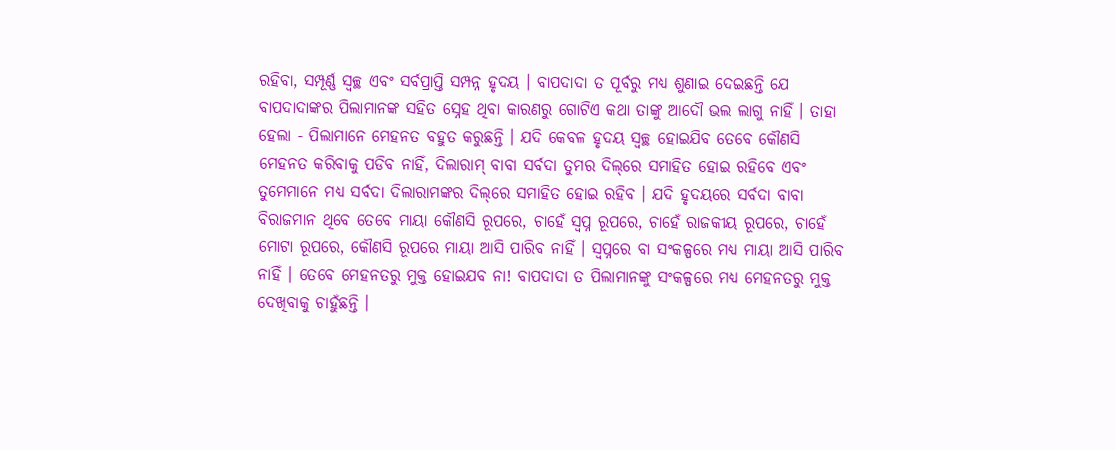ରହିବା, ସମ୍ପୂର୍ଣ୍ଣ ସ୍ୱଚ୍ଛ ଏବଂ ସର୍ବପ୍ରାପ୍ତି ସମ୍ପନ୍ନ ହୃଦୟ । ବାପଦାଦା ତ ପୂର୍ବରୁ ମଧ୍ୟ ଶୁଣାଇ ଦେଇଛନ୍ତି ଯେ ବାପଦାଦାଙ୍କର ପିଲାମାନଙ୍କ ସହିତ ସ୍ନେହ ଥିବା କାରଣରୁ ଗୋଟିଏ କଥା ତାଙ୍କୁ ଆଦୌ ଭଲ ଲାଗୁ ନାହିଁ । ତାହା ହେଲା - ପିଲାମାନେ ମେହନତ ବହୁତ କରୁଛନ୍ତି । ଯଦି କେବଳ ହୃଦୟ ସ୍ୱଚ୍ଛ ହୋଇଯିବ ତେବେ କୌଣସି ମେହନତ କରିବାକୁ ପଡିବ ନାହିଁ, ଦିଲାରାମ୍ ବାବା ସର୍ବଦା ତୁମର ଦିଲ୍‌ରେ ସମାହିତ ହୋଇ ରହିବେ ଏବଂ ତୁମେମାନେ ମଧ୍ୟ ସର୍ବଦା ଦିଲାରାମଙ୍କର ଦିଲ୍‌ରେ ସମାହିତ ହୋଇ ରହିବ । ଯଦି ହୃଦୟରେ ସର୍ବଦା ବାବା ବିରାଜମାନ ଥିବେ ତେବେ ମାୟା କୌଣସି ରୂପରେ, ଚାହେଁ ସ୍ୱପ୍ନ ରୂପରେ, ଚାହେଁ ରାଜକୀୟ ରୂପରେ, ଚାହେଁ ମୋଟା ରୂପରେ, କୌଣସି ରୂପରେ ମାୟା ଆସି ପାରିବ ନାହିଁ । ସ୍ୱପ୍ନରେ ବା ସଂକଳ୍ପରେ ମଧ୍ୟ ମାୟା ଆସି ପାରିବ ନାହିଁ । ତେବେ ମେହନତରୁ ମୁକ୍ତ ହୋଇଯବ ନା! ବାପଦାଦା ତ ପିଲାମାନଙ୍କୁ ସଂକଳ୍ପରେ ମଧ୍ୟ ମେହନତରୁ ମୁକ୍ତ ଦେଖିବାକୁ ଚାହୁଁଛନ୍ତି ।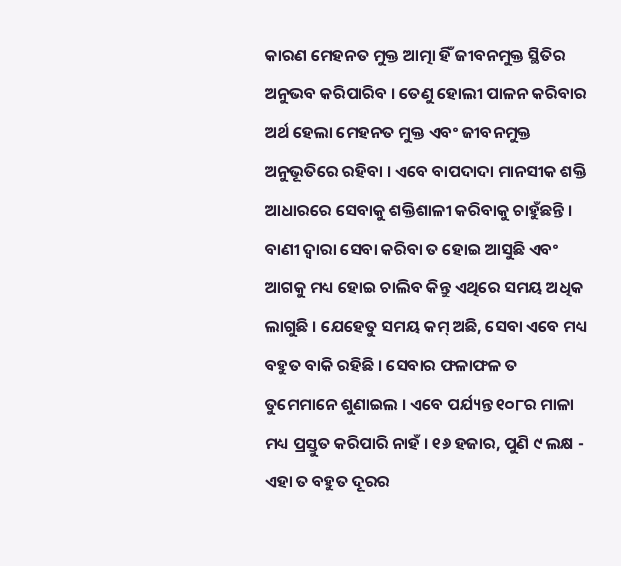କାରଣ ମେହନତ ମୁକ୍ତ ଆତ୍ମା ହିଁ ଜୀବନମୁକ୍ତ ସ୍ଥିତିର ଅନୁଭବ କରିପାରିବ । ତେଣୁ ହୋଲୀ ପାଳନ କରିବାର ଅର୍ଥ ହେଲା ମେହନତ ମୁକ୍ତ ଏବଂ ଜୀବନମୁକ୍ତ ଅନୁଭୂତିରେ ରହିବା । ଏବେ ବାପଦାଦା ମାନସୀକ ଶକ୍ତି ଆଧାରରେ ସେବାକୁ ଶକ୍ତିଶାଳୀ କରିବାକୁ ଚାହୁଁଛନ୍ତି । ବାଣୀ ଦ୍ୱାରା ସେବା କରିବା ତ ହୋଇ ଆସୁଛି ଏବଂ ଆଗକୁ ମଧ୍ୟ ହୋଇ ଚାଲିବ କିନ୍ତୁ ଏଥିରେ ସମୟ ଅଧିକ ଲାଗୁଛି । ଯେହେତୁ ସମୟ କମ୍ ଅଛି, ସେବା ଏବେ ମଧ୍ୟ ବହୁତ ବାକି ରହିଛି । ସେବାର ଫଳାଫଳ ତ ତୁମେମାନେ ଶୁଣାଇଲ । ଏବେ ପର୍ଯ୍ୟନ୍ତ ୧୦୮ର ମାଳା ମଧ୍ୟ ପ୍ରସ୍ତୁତ କରିପାରି ନାହଁ । ୧୬ ହଜାର, ପୁଣି ୯ ଲକ୍ଷ - ଏହା ତ ବହୁତ ଦୂରର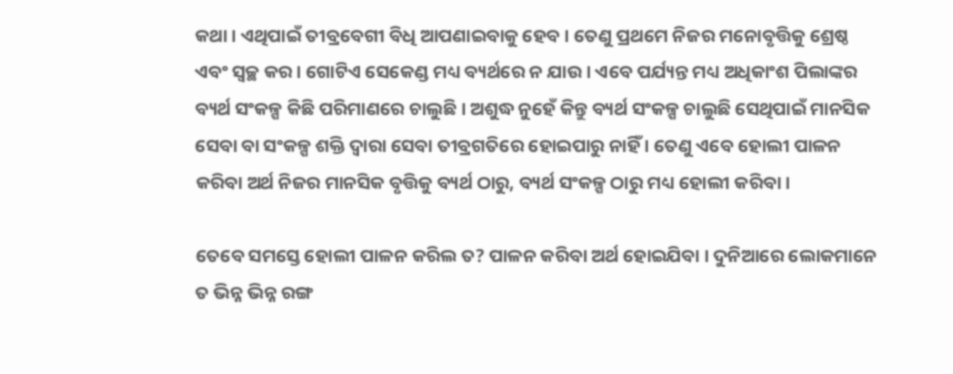କଥା । ଏଥିପାଇଁ ତୀବ୍ରବେଗୀ ବିଧି ଆପଣାଇବାକୁ ହେବ । ତେଣୁ ପ୍ରଥମେ ନିଜର ମନୋବୃତ୍ତିକୁ ଶ୍ରେଷ୍ଠ ଏବଂ ସ୍ୱଚ୍ଛ କର । ଗୋଟିଏ ସେକେଣ୍ଡ ମଧ୍ୟ ବ୍ୟର୍ଥରେ ନ ଯାଉ । ଏବେ ପର୍ଯ୍ୟନ୍ତ ମଧ୍ୟ ଅଧିକାଂଶ ପିଲାଙ୍କର ବ୍ୟର୍ଥ ସଂକଳ୍ପ କିଛି ପରିମାଣରେ ଚାଲୁଛି । ଅଶୁଦ୍ଧ ନୁହେଁ କିନ୍ତୁ ବ୍ୟର୍ଥ ସଂକଳ୍ପ ଚାଲୁଛି ସେଥିପାଇଁ ମାନସିକ ସେବା ବା ସଂକଳ୍ପ ଶକ୍ତି ଦ୍ୱାରା ସେବା ତୀବ୍ରଗତିରେ ହୋଇପାରୁ ନାହିଁ । ତେଣୁ ଏବେ ହୋଲୀ ପାଳନ କରିବା ଅର୍ଥ ନିଜର ମାନସିକ ବୃତ୍ତିକୁ ବ୍ୟର୍ଥ ଠାରୁ, ବ୍ୟର୍ଥ ସଂକଳ୍ପ ଠାରୁ ମଧ୍ୟ ହୋଲୀ କରିବା ।

ତେବେ ସମସ୍ତେ ହୋଲୀ ପାଳନ କରିଲ ତ? ପାଳନ କରିବା ଅର୍ଥ ହୋଇଯିବା । ଦୁନିଆରେ ଲୋକମାନେ ତ ଭିନ୍ନ ଭିନ୍ନ ରଙ୍ଗ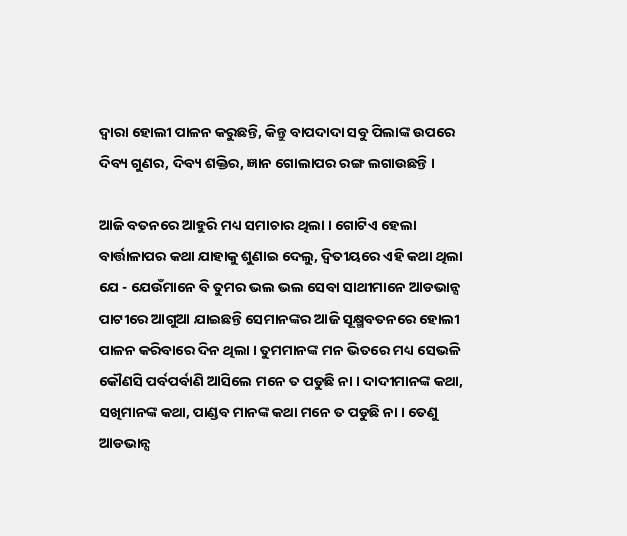ଦ୍ୱାରା ହୋଲୀ ପାଳନ କରୁଛନ୍ତି, କିନ୍ତୁ ବାପଦାଦା ସବୁ ପିଲାଙ୍କ ଉପରେ ଦିବ୍ୟ ଗୁଣର, ଦିବ୍ୟ ଶକ୍ତିର, ଜ୍ଞାନ ଗୋଲାପର ରଙ୍ଗ ଲଗାଉଛନ୍ତି ।

ଆଜି ବତନରେ ଆହୁରି ମଧ୍ୟ ସମାଚାର ଥିଲା । ଗୋଟିଏ ହେଲା ବାର୍ତ୍ତାଳାପର କଥା ଯାହାକୁ ଶୁଣାଇ ଦେଲୁ, ଦ୍ୱିତୀୟରେ ଏହି କଥା ଥିଲା ଯେ - ଯେଉଁମାନେ ବି ତୁମର ଭଲ ଭଲ ସେବା ସାଥୀମାନେ ଆଡଭାନ୍ସ ପାଟୀରେ ଆଗୁଆ ଯାଇଛନ୍ତି ସେମାନଙ୍କର ଆଜି ସୂକ୍ଷ୍ମବତନରେ ହୋଲୀ ପାଳନ କରିବାରେ ଦିନ ଥିଲା । ତୁମମାନଙ୍କ ମନ ଭିତରେ ମଧ୍ୟ ସେଭଳି କୌଣସି ପର୍ବପର୍ବାଣି ଆସିଲେ ମନେ ତ ପଡୁଛି ନା । ଦାଦୀମାନଙ୍କ କଥା, ସଖିମାନଙ୍କ କଥା, ପାଣ୍ଡବ ମାନଙ୍କ କଥା ମନେ ତ ପଡୁଛି ନା । ତେଣୁ ଆଡଭାନ୍ସ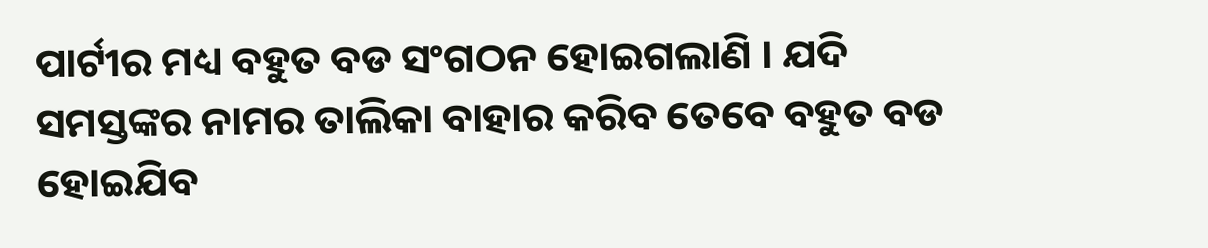ପାର୍ଟୀର ମଧ୍ୟ ବହୁତ ବଡ ସଂଗଠନ ହୋଇଗଲାଣି । ଯଦି ସମସ୍ତଙ୍କର ନାମର ତାଲିକା ବାହାର କରିବ ତେବେ ବହୁତ ବଡ ହୋଇଯିବ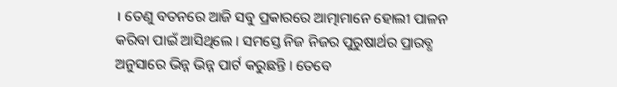। ତେଣୁ ବତନରେ ଆଜି ସବୁ ପ୍ରକାରରେ ଆତ୍ମାମାନେ ହୋଲୀ ପାଳନ କରିବା ପାଇଁ ଆସିଥିଲେ । ସମସ୍ତେ ନିଜ ନିଜର ପୁରୁଷାର୍ଥର ପ୍ରାରବ୍ଧ ଅନୁସାରେ ଭିନ୍ନ ଭିନ୍ନ ପାର୍ଟ କରୁଛନ୍ତି । ତେବେ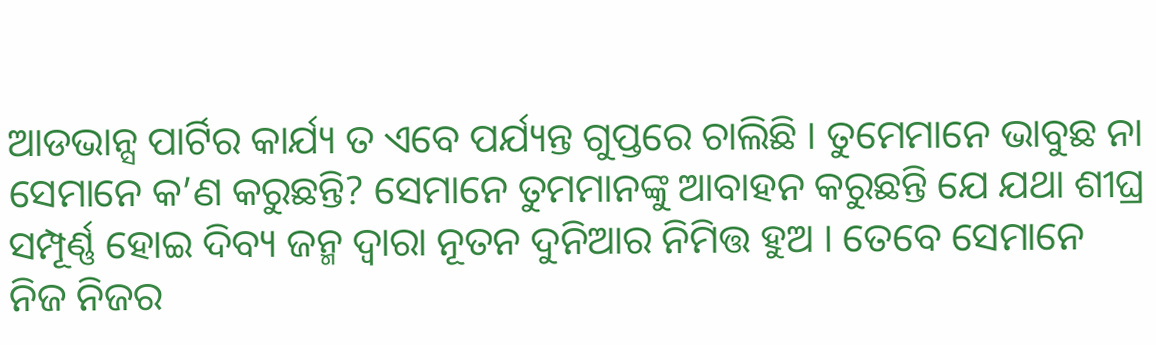ଆଡଭାନ୍ସ ପାର୍ଟିର କାର୍ଯ୍ୟ ତ ଏବେ ପର୍ଯ୍ୟନ୍ତ ଗୁପ୍ତରେ ଚାଲିଛି । ତୁମେମାନେ ଭାବୁଛ ନା ସେମାନେ କ’ଣ କରୁଛନ୍ତି? ସେମାନେ ତୁମମାନଙ୍କୁ ଆବାହନ କରୁଛନ୍ତି ଯେ ଯଥା ଶୀଘ୍ର ସମ୍ପୂର୍ଣ୍ଣ ହୋଇ ଦିବ୍ୟ ଜନ୍ମ ଦ୍ୱାରା ନୂତନ ଦୁନିଆର ନିମିତ୍ତ ହୁଅ । ତେବେ ସେମାନେ ନିଜ ନିଜର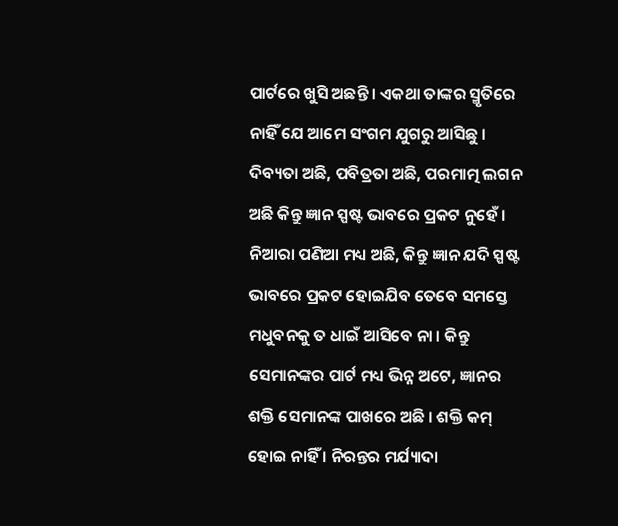ପାର୍ଟରେ ଖୁସି ଅଛନ୍ତି । ଏକଥା ତାଙ୍କର ସ୍ମୃତିରେ ନାହିଁ ଯେ ଆମେ ସଂଗମ ଯୁଗରୁ ଆସିଛୁ । ଦିବ୍ୟତା ଅଛି, ପବିତ୍ରତା ଅଛି, ପରମାତ୍ମ ଲଗନ ଅଛି କିନ୍ତୁ ଜ୍ଞାନ ସ୍ପଷ୍ଟ ଭାବରେ ପ୍ରକଟ ନୁହେଁ । ନିଆରା ପଣିଆ ମଧ୍ୟ ଅଛି, କିନ୍ତୁ ଜ୍ଞାନ ଯଦି ସ୍ପଷ୍ଟ ଭାବରେ ପ୍ରକଟ ହୋଇଯିବ ତେବେ ସମସ୍ତେ ମଧୁବନକୁ ତ ଧାଇଁ ଆସିବେ ନା । କିନ୍ତୁ ସେମାନଙ୍କର ପାର୍ଟ ମଧ୍ୟ ଭିନ୍ନ ଅଟେ, ଜ୍ଞାନର ଶକ୍ତି ସେମାନଙ୍କ ପାଖରେ ଅଛି । ଶକ୍ତି କମ୍ ହୋଇ ନାହିଁ । ନିରନ୍ତର ମର୍ଯ୍ୟାଦା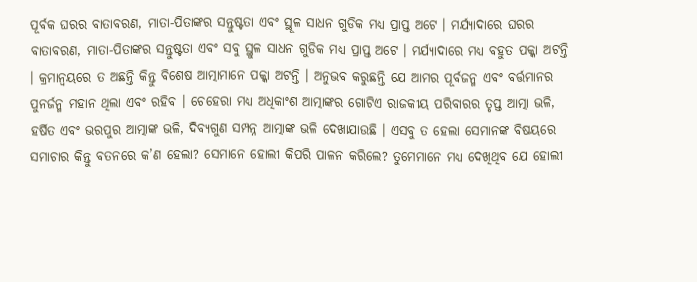ପୂର୍ବକ ଘରର ବାତାବରଣ, ମାତା-ପିତାଙ୍କର ସନ୍ତୁଷ୍ଟତା ଏବଂ ସ୍ଥୂଳ ସାଧନ ଗୁଡିକ ମଧ୍ୟ ପ୍ରାପ୍ତ ଅଟେ । ମର୍ଯ୍ୟାଦାରେ ଘରର ବାତାବରଣ, ମାତା-ପିତାଙ୍କର ସନ୍ତୁଷ୍ଟତା ଏବଂ ସବୁ ସ୍ଥୁଳ ସାଧନ ଗୁଡିକ ମଧ୍ୟ ପ୍ରାପ୍ତ ଅଟେ । ମର୍ଯ୍ୟାଦାରେ ମଧ୍ୟ ବହୁତ ପକ୍କା ଅଟନ୍ତି । କ୍ରମାନ୍ୱୟରେ ତ ଅଛନ୍ତି କିନ୍ତୁ ବିଶେଷ ଆତ୍ମାମାନେ ପକ୍କା ଅଟନ୍ତି । ଅନୁଭବ କରୁଛନ୍ତି ଯେ ଆମର ପୂର୍ବଜନ୍ମ ଏବଂ ବର୍ତ୍ତମାନର ପୁନର୍ଜନ୍ମ ମହାନ ଥିଲା ଏବଂ ରହିବ । ଚେହେରା ମଧ୍ୟ ଅଧିକାଂଶ ଆତ୍ମାଙ୍କର ଗୋଟିଏ ରାଜକୀୟ ପରିବାରର ତୃପ୍ତ ଆତ୍ମା ଭଳି, ହର୍ଷିତ ଏବଂ ଭରପୁର ଆତ୍ମାଙ୍କ ଭଳି, ଦିବ୍ୟଗୁଣ ସମ୍ପନ୍ନ ଆତ୍ମାଙ୍କ ଭଳି ଦେଖାଯାଉଛି । ଏସବୁ ତ ହେଲା ସେମାନଙ୍କ ବିଷୟରେ ସମାଚାର କିନ୍ତୁ ବତନରେ କ’ଣ ହେଲା? ସେମାନେ ହୋଲୀ କିପରି ପାଳନ କରିଲେ? ତୁମେମାନେ ମଧ୍ୟ ଦେଖିଥିବ ଯେ ହୋଲୀ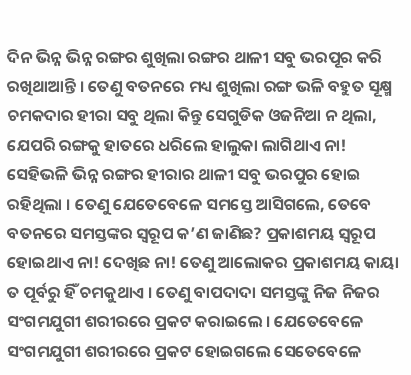ଦିନ ଭିନ୍ନ ଭିନ୍ନ ରଙ୍ଗର ଶୁଖିଲା ରଙ୍ଗର ଥାଳୀ ସବୁ ଭରପୂର କରି ରଖିଥାଆନ୍ତି । ତେଣୁ ବତନରେ ମଧ୍ୟ ଶୁଖିଲା ରଙ୍ଗ ଭଳି ବହୁତ ସୂକ୍ଷ୍ମ ଚମକଦାର ହୀରା ସବୁ ଥିଲା କିନ୍ତୁ ସେଗୁଡିକ ଓଜନିଆ ନ ଥିଲା, ଯେପରି ରଙ୍ଗକୁ ହାତରେ ଧରିଲେ ହାଲୁକା ଲାଗିଥାଏ ନା! ସେହିଭଳି ଭିନ୍ନ ରଙ୍ଗର ହୀରାର ଥାଳୀ ସବୁ ଭରପୁର ହୋଇ ରହିଥିଲା । ତେଣୁ ଯେତେବେଳେ ସମସ୍ତେ ଆସିଗଲେ, ତେବେ ବତନରେ ସମସ୍ତଙ୍କର ସ୍ୱରୂପ କ’ଣ ଜାଣିଛ? ପ୍ରକାଶମୟ ସ୍ୱରୂପ ହୋଇଥାଏ ନା! ଦେଖିଛ ନା! ତେଣୁ ଆଲୋକର ପ୍ରକାଶମୟ କାୟା ତ ପୂର୍ବରୁ ହିଁ ଚମକୁଥାଏ । ତେଣୁ ବାପଦାଦା ସମସ୍ତଙ୍କୁ ନିଜ ନିଜର ସଂଗମଯୁଗୀ ଶରୀରରେ ପ୍ରକଟ କରାଇଲେ । ଯେତେବେଳେ ସଂଗମଯୁଗୀ ଶରୀରରେ ପ୍ରକଟ ହୋଇଗଲେ ସେତେବେଳେ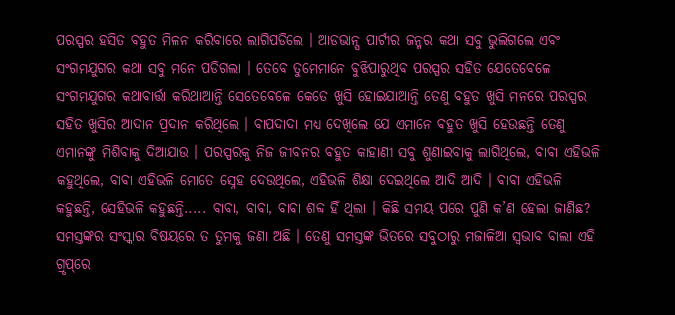ପରସ୍ପର ହସିତ ବହୁତ ମିଳନ କରିବାରେ ଲାଗିପଡିଲେ । ଆଡଭାନ୍ସ ପାର୍ଟୀର ଜନ୍ମର କଥା ସବୁ ଭୁଲିଗଲେ ଏବଂ ସଂଗମଯୁଗର କଥା ସବୁ ମନେ ପଡିଗଲା । ତେବେ ତୁମେମାନେ ବୁଝିପାରୁଥିବ ପରସ୍ପର ସହିତ ଯେତେବେଳେ ସଂଗମଯୁଗର କଥାବାର୍ତ୍ତା କରିଥାଆନ୍ତି ସେତେବେଳେ କେତେ ଖୁସି ହୋଇଯାଆନ୍ତି ତେଣୁ ବହୁତ ଖୁସି ମନରେ ପରସ୍ପର ସହିତ ଖୁସିର ଆଦାନ ପ୍ରଦାନ କରିଥିଲେ । ବାପଦାଦା ମଧ୍ୟ ଦେଖିଲେ ଯେ ଏମାନେ ବହୁତ ଖୁସି ହେଉଛନ୍ତି ତେଣୁ ଏମାନଙ୍କୁ ମିଶିବାକୁ ଦିଆଯାଉ । ପରସ୍ପରକୁ ନିଜ ଜୀବନର ବହୁତ କାହାଣୀ ସବୁ ଶୁଣାଇବାକୁ ଲାଗିଥିଲେ, ବାବା ଏହିଭଳି କହୁଥିଲେ, ବାବା ଏହିଭଳି ମୋତେ ସ୍ନେହ ଦେଉଥିଲେ, ଏହିଭଳି ଶିକ୍ଷା ଦେଇଥିଲେ ଆଦି ଆଦି । ବାବା ଏହିଭଳି କହୁଛନ୍ତି, ସେହିଭଳି କହୁଛନ୍ତି..... ବାବା, ବାବା, ବାବା ଶବ୍ଦ ହିଁ ଥିଲା । କିଛି ସମୟ ପରେ ପୁଣି କ’ଣ ହେଲା ଜାଣିଛ? ସମସ୍ତଙ୍କର ସଂସ୍କାର ବିଷୟରେ ତ ତୁମକୁ ଜଣା ଅଛି । ତେଣୁ ସମସ୍ତଙ୍କ ଭିତରେ ସବୁଠାରୁ ମଜାଳିଆ ସ୍ୱଭାବ ବାଲା ଏହି ଗ୍ରୃପ୍‌ରେ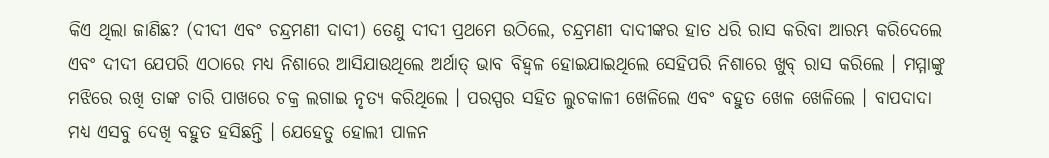କିଏ ଥିଲା ଜାଣିଛ? (ଦୀଦୀ ଏବଂ ଚନ୍ଦ୍ରମଣୀ ଦାଦୀ) ତେଣୁ ଦୀଦୀ ପ୍ରଥମେ ଉଠିଲେ, ଚନ୍ଦ୍ରମଣୀ ଦାଦୀଙ୍କର ହାତ ଧରି ରାସ କରିବା ଆରମ୍ଭ କରିଦେଲେ ଏବଂ ଦୀଦୀ ଯେପରି ଏଠାରେ ମଧ୍ୟ ନିଶାରେ ଆସିଯାଉଥିଲେ ଅର୍ଥାତ୍ ଭାବ ବିହ୍ୱଳ ହୋଇଯାଇଥିଲେ ସେହିପରି ନିଶାରେ ଖୁବ୍ ରାସ କରିଲେ । ମମ୍ମାଙ୍କୁ ମଝିରେ ରଖି ତାଙ୍କ ଚାରି ପାଖରେ ଚକ୍ର ଲଗାଇ ନୃତ୍ୟ କରିଥିଲେ । ପରସ୍ପର ସହିତ ଲୁଚକାଳୀ ଖେଳିଲେ ଏବଂ ବହୁତ ଖେଳ ଖେଳିଲେ । ବାପଦାଦା ମଧ୍ୟ ଏସବୁ ଦେଖି ବହୁତ ହସିଛନ୍ତି । ଯେହେତୁ ହୋଲୀ ପାଳନ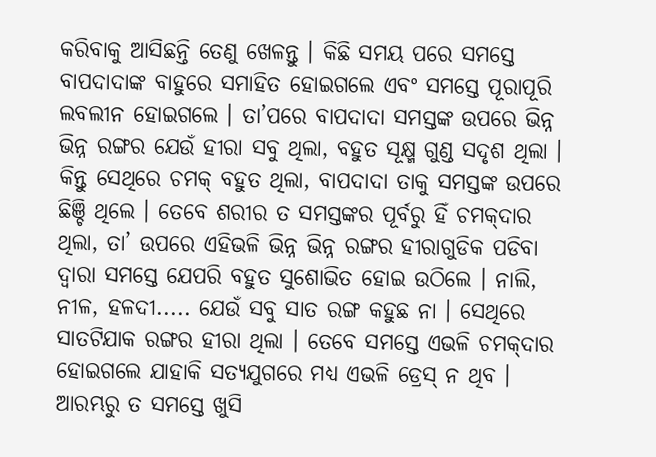କରିବାକୁ ଆସିଛନ୍ତି ତେଣୁ ଖେଳନ୍ତୁ । କିଛି ସମୟ ପରେ ସମସ୍ତେ ବାପଦାଦାଙ୍କ ବାହୁରେ ସମାହିତ ହୋଇଗଲେ ଏବଂ ସମସ୍ତେ ପୂରାପୂରି ଲବଲୀନ ହୋଇଗଲେ । ତା’ପରେ ବାପଦାଦା ସମସ୍ତଙ୍କ ଉପରେ ଭିନ୍ନ ଭିନ୍ନ ରଙ୍ଗର ଯେଉଁ ହୀରା ସବୁ ଥିଲା, ବହୁତ ସୂକ୍ଷ୍ମ ଗୁଣ୍ଡ ସଦୃଶ ଥିଲା । କିନ୍ତୁ ସେଥିରେ ଚମକ୍ ବହୁତ ଥିଲା, ବାପଦାଦା ତାକୁ ସମସ୍ତଙ୍କ ଉପରେ ଛିଞ୍ଚି ଥିଲେ । ତେବେ ଶରୀର ତ ସମସ୍ତଙ୍କର ପୂର୍ବରୁ ହିଁ ଚମକ୍‌ଦାର ଥିଲା, ତା’ ଉପରେ ଏହିଭଳି ଭିନ୍ନ ଭିନ୍ନ ରଙ୍ଗର ହୀରାଗୁଡିକ ପଡିବା ଦ୍ୱାରା ସମସ୍ତେ ଯେପରି ବହୁତ ସୁଶୋଭିତ ହୋଇ ଉଠିଲେ । ନାଲି, ନୀଳ, ହଳଦୀ..... ଯେଉଁ ସବୁ ସାତ ରଙ୍ଗ କହୁଛ ନା । ସେଥିରେ ସାତଟିଯାକ ରଙ୍ଗର ହୀରା ଥିଲା । ତେବେ ସମସ୍ତେ ଏଭଳି ଚମକ୍‌ଦାର ହୋଇଗଲେ ଯାହାକି ସତ୍ୟଯୁଗରେ ମଧ୍ୟ ଏଭଳି ଡ୍ରେସ୍ ନ ଥିବ । ଆରମ୍ଭରୁ ତ ସମସ୍ତେ ଖୁସି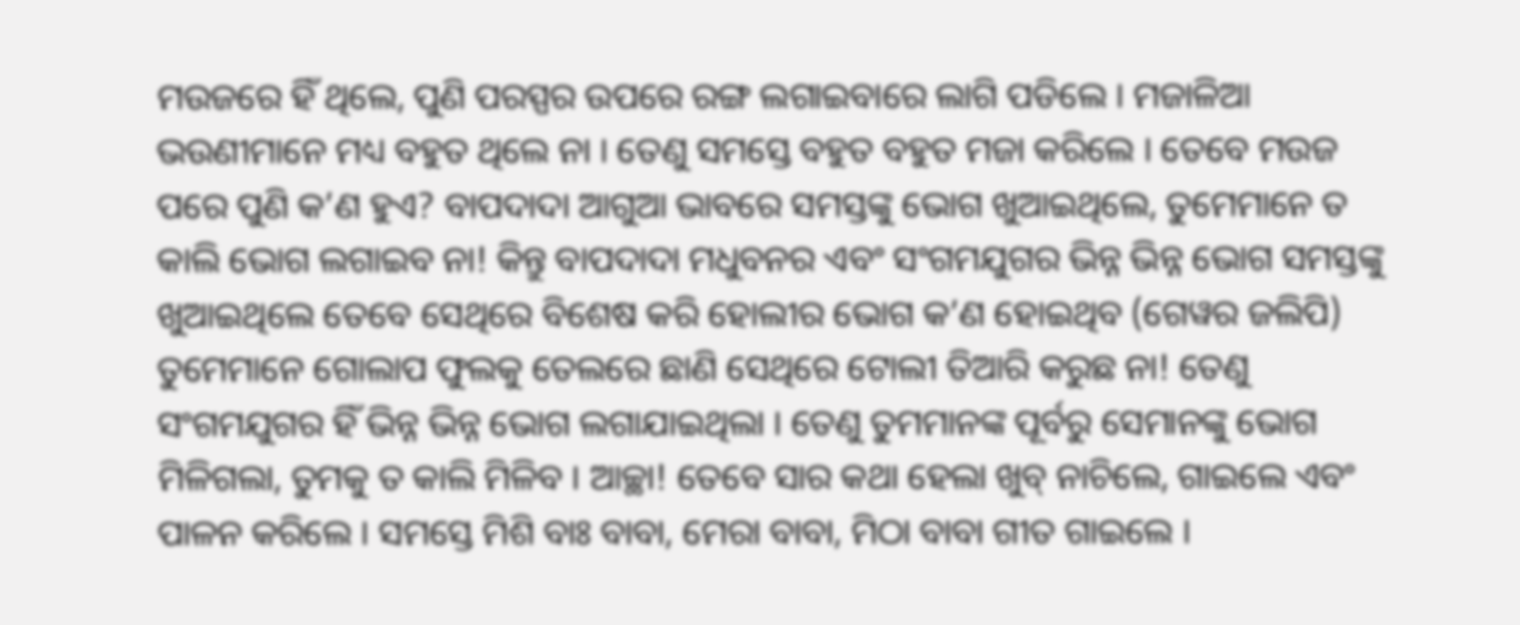ମଉଜରେ ହିଁ ଥିଲେ, ପୁଣି ପରସ୍ପର ଉପରେ ରଙ୍ଗ ଲଗାଇବାରେ ଲାଗି ପଡିଲେ । ମଜାଳିଆ ଭଉଣୀମାନେ ମଧ୍ୟ ବହୁତ ଥିଲେ ନା । ତେଣୁ ସମସ୍ତେ ବହୁତ ବହୁତ ମଜା କରିଲେ । ତେବେ ମଉଜ ପରେ ପୁଣି କ’ଣ ହୁଏ? ବାପଦାଦା ଆଗୁଆ ଭାବରେ ସମସ୍ତଙ୍କୁ ଭୋଗ ଖୁଆଇଥିଲେ, ତୁମେମାନେ ତ କାଲି ଭୋଗ ଲଗାଇବ ନା! କିନ୍ତୁ ବାପଦାଦା ମଧୁବନର ଏବଂ ସଂଗମଯୁଗର ଭିନ୍ନ ଭିନ୍ନ ଭୋଗ ସମସ୍ତଙ୍କୁ ଖୁଆଇଥିଲେ ତେବେ ସେଥିରେ ବିଶେଷ କରି ହୋଲୀର ଭୋଗ କ’ଣ ହୋଇଥିବ (ଗେୱର ଜଲିପି) ତୁମେମାନେ ଗୋଲାପ ଫୁଲକୁ ତେଲରେ ଛାଣି ସେଥିରେ ଟୋଲୀ ତିଆରି କରୁଛ ନା! ତେଣୁ ସଂଗମଯୁଗର ହିଁ ଭିନ୍ନ ଭିନ୍ନ ଭୋଗ ଲଗାଯାଇଥିଲା । ତେଣୁ ତୁମମାନଙ୍କ ପୂର୍ବରୁ ସେମାନଙ୍କୁ ଭୋଗ ମିଳିଗଲା, ତୁମକୁ ତ କାଲି ମିଳିବ । ଆଚ୍ଛା! ତେବେ ସାର କଥା ହେଲା ଖୁବ୍ ନାଚିଲେ, ଗାଇଲେ ଏବଂ ପାଳନ କରିଲେ । ସମସ୍ତେ ମିଶି ବାଃ ବାବା, ମେରା ବାବା, ମିଠା ବାବା ଗୀତ ଗାଇଲେ ।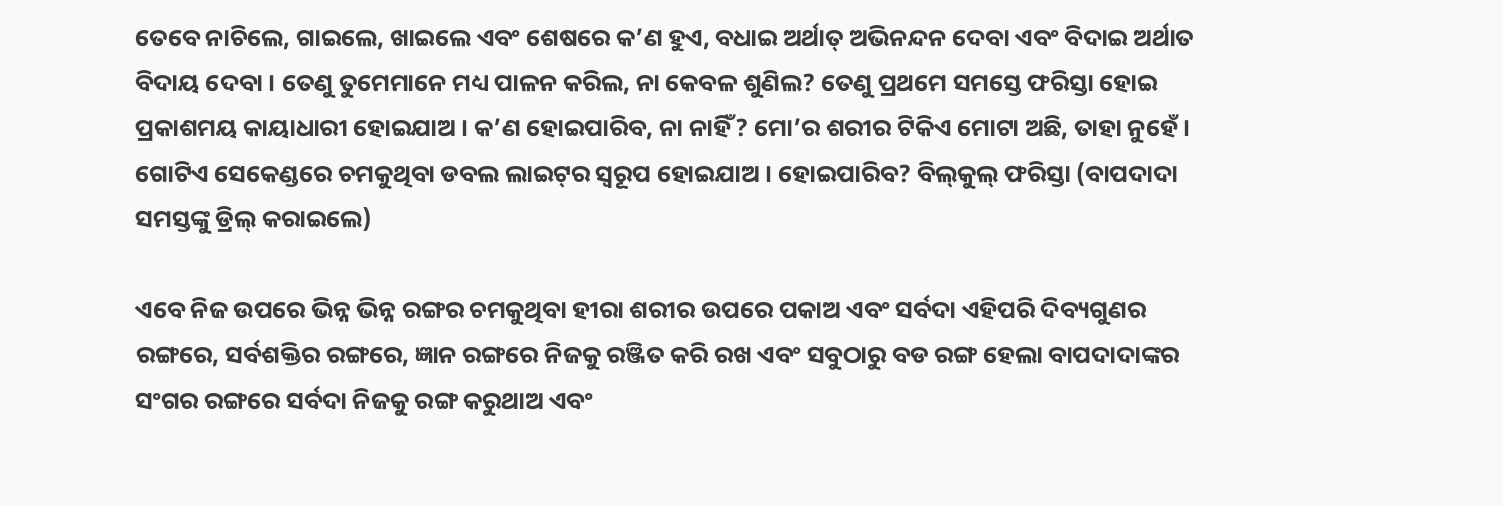ତେବେ ନାଚିଲେ, ଗାଇଲେ, ଖାଇଲେ ଏବଂ ଶେଷରେ କ’ଣ ହୁଏ, ବଧାଇ ଅର୍ଥାତ୍ ଅଭିନନ୍ଦନ ଦେବା ଏବଂ ବିଦାଇ ଅର୍ଥାତ ବିଦାୟ ଦେବା । ତେଣୁ ତୁମେମାନେ ମଧ୍ୟ ପାଳନ କରିଲ, ନା କେବଳ ଶୁଣିଲ? ତେଣୁ ପ୍ରଥମେ ସମସ୍ତେ ଫରିସ୍ତା ହୋଇ ପ୍ରକାଶମୟ କାୟାଧାରୀ ହୋଇଯାଅ । କ’ଣ ହୋଇପାରିବ, ନା ନାହିଁ? ମୋ’ର ଶରୀର ଟିକିଏ ମୋଟା ଅଛି, ତାହା ନୁହେଁ । ଗୋଟିଏ ସେକେଣ୍ଡରେ ଚମକୁଥିବା ଡବଲ ଲାଇଟ୍‌ର ସ୍ୱରୂପ ହୋଇଯାଅ । ହୋଇପାରିବ? ବିଲ୍‌କୁଲ୍‌ ଫରିସ୍ତା (ବାପଦାଦା ସମସ୍ତଙ୍କୁ ଡ୍ରିଲ୍ କରାଇଲେ)

ଏବେ ନିଜ ଉପରେ ଭିନ୍ନ ଭିନ୍ନ ରଙ୍ଗର ଚମକୁଥିବା ହୀରା ଶରୀର ଉପରେ ପକାଅ ଏବଂ ସର୍ବଦା ଏହିପରି ଦିବ୍ୟଗୁଣର ରଙ୍ଗରେ, ସର୍ବଶକ୍ତିର ରଙ୍ଗରେ, ଜ୍ଞାନ ରଙ୍ଗରେ ନିଜକୁ ରଞ୍ଜିତ କରି ରଖ ଏବଂ ସବୁଠାରୁ ବଡ ରଙ୍ଗ ହେଲା ବାପଦାଦାଙ୍କର ସଂଗର ରଙ୍ଗରେ ସର୍ବଦା ନିଜକୁ ରଙ୍ଗ କରୁଥାଅ ଏବଂ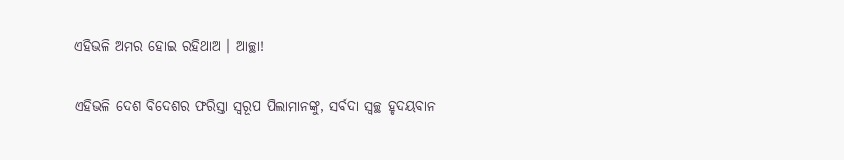ଏହିଭଳି ଅମର ହୋଇ ରହିଥାଅ । ଆଚ୍ଛା!

ଏହିଭଳି ଦେଶ ବିଦେଶର ଫରିସ୍ତା ସ୍ୱରୂପ ପିଲାମାନଙ୍କୁ, ସର୍ବଦା ସ୍ୱଚ୍ଛ ହୃଦୟବାନ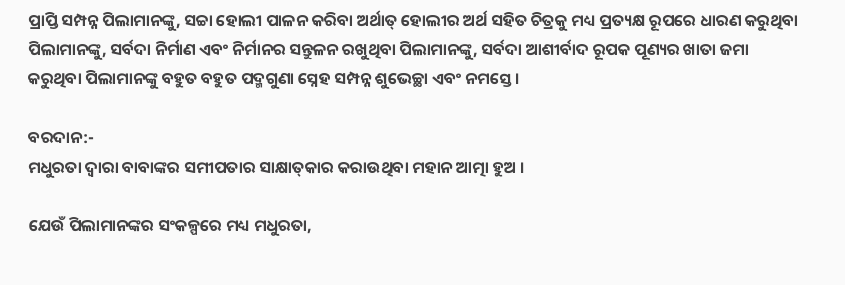ପ୍ରାପ୍ତି ସମ୍ପନ୍ନ ପିଲାମାନଙ୍କୁ, ସଚ୍ଚା ହୋଲୀ ପାଳନ କରିବା ଅର୍ଥାତ୍ ହୋଲୀର ଅର୍ଥ ସହିତ ଚିତ୍ରକୁ ମଧ୍ୟ ପ୍ରତ୍ୟକ୍ଷ ରୂପରେ ଧାରଣ କରୁଥିବା ପିଲାମାନଙ୍କୁ, ସର୍ବଦା ନିର୍ମାଣ ଏବଂ ନିର୍ମାନର ସନ୍ତୁଳନ ରଖୁଥିବା ପିଲାମାନଙ୍କୁ, ସର୍ବଦା ଆଶୀର୍ବାଦ ରୂପକ ପୂଣ୍ୟର ଖାତା ଜମା କରୁଥିବା ପିଲାମାନଙ୍କୁ ବହୁତ ବହୁତ ପଦ୍ମଗୁଣା ସ୍ନେହ ସମ୍ପନ୍ନ ଶୁଭେଚ୍ଛା ଏବଂ ନମସ୍ତେ ।

ବରଦାନ:-
ମଧୁରତା ଦ୍ୱାରା ବାବାଙ୍କର ସମୀପତାର ସାକ୍ଷାତ୍‌କାର କରାଉଥିବା ମହାନ ଆତ୍ମା ହୁଅ ।

ଯେଉଁ ପିଲାମାନଙ୍କର ସଂକଳ୍ପରେ ମଧ୍ୟ ମଧୁରତା,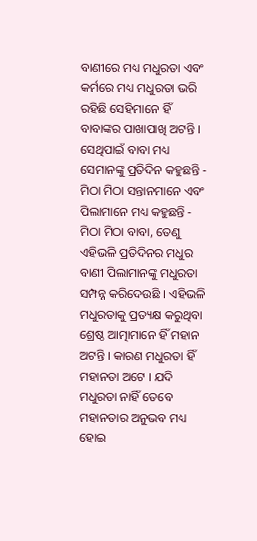ବାଣୀରେ ମଧ୍ୟ ମଧୁରତା ଏବଂ କର୍ମରେ ମଧ୍ୟ ମଧୁରତା ଭରି ରହିଛି ସେହିମାନେ ହିଁ ବାବାଙ୍କର ପାଖାପାଖି ଅଟନ୍ତି । ସେଥିପାଇଁ ବାବା ମଧ୍ୟ ସେମାନଙ୍କୁ ପ୍ରତିଦିନ କହୁଛନ୍ତି - ମିଠା ମିଠା ସନ୍ତାନମାନେ ଏବଂ ପିଲାମାନେ ମଧ୍ୟ କହୁଛନ୍ତି - ମିଠା ମିଠା ବାବା, ତେଣୁ ଏହିଭଳି ପ୍ରତିଦିନର ମଧୁର ବାଣୀ ପିଲାମାନଙ୍କୁ ମଧୁରତା ସମ୍ପନ୍ନ କରିଦେଉଛି । ଏହିଭଳି ମଧୁରତାକୁ ପ୍ରତ୍ୟକ୍ଷ କରୁଥିବା ଶ୍ରେଷ୍ଠ ଆତ୍ମାମାନେ ହିଁ ମହାନ ଅଟନ୍ତି । କାରଣ ମଧୁରତା ହିଁ ମହାନତା ଅଟେ । ଯଦି ମଧୁରତା ନାହିଁ ତେବେ ମହାନତାର ଅନୁଭବ ମଧ୍ୟ ହୋଇ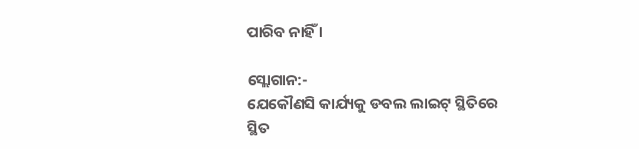ପାରିବ ନାହିଁ ।

ସ୍ଲୋଗାନ:-
ଯେକୌଣସି କାର୍ଯ୍ୟକୁ ଡବଲ ଲାଇଟ୍ ସ୍ଥିତିରେ ସ୍ଥିତ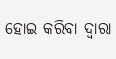ହୋଇ କରିବା ଦ୍ୱାରା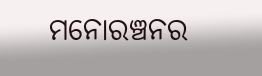ମନୋରଞ୍ଚନର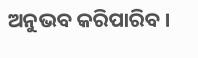ଅନୁଭବ କରିପାରିବ ।